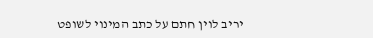יריב לוין חתם על כתב המינוי לשופט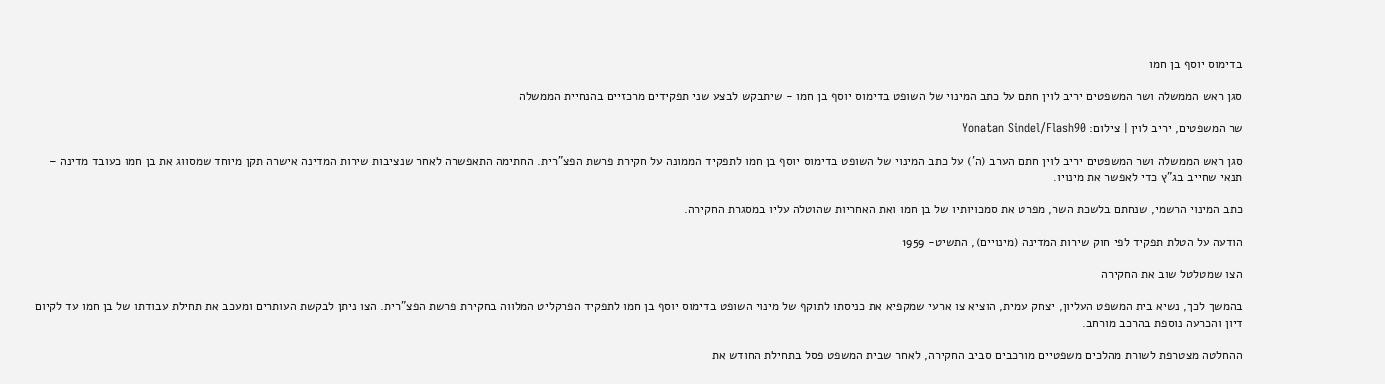בדימוס יוסף בן חמו

סגן ראש הממשלה ושר המשפטים יריב לוין חתם על כתב המינוי של השופט בדימוס יוסף בן חמו - שיתבקש לבצע שני תפקידים מרכזיים בהנחיית הממשלה

שר המשפטים, יריב לוין | צילום: Yonatan Sindel/Flash90

סגן ראש הממשלה ושר המשפטים יריב לוין חתם הערב (ה') על כתב המינוי של השופט בדימוס יוסף בן חמו לתפקיד הממונה על חקירת פרשת הפצ"רית. החתימה התאפשרה לאחר שנציבות שירות המדינה אישרה תקן מיוחד שמסווג את בן חמו כעובד מדינה – תנאי שחייב בג"ץ כדי לאפשר את מינויו.

כתב המינוי הרשמי, שנחתם בלשכת השר, מפרט את סמכויותיו של בן חמו ואת האחריות שהוטלה עליו במסגרת החקירה.

הודעה על הטלת תפקיד לפי חוק שירות המדינה (מינויים), התשיט- 1959

הצו שמטלטל שוב את החקירה

בהמשך לכך, נשיא בית המשפט העליון, יצחק עמית, הוציא צו ארעי שמקפיא את כניסתו לתוקף של מינוי השופט בדימוס יוסף בן חמו לתפקיד הפרקליט המלווה בחקירת פרשת הפצ"רית. הצו ניתן לבקשת העותרים ומעכב את תחילת עבודתו של בן חמו עד לקיום דיון והכרעה נוספת בהרכב מורחב.

ההחלטה מצטרפת לשורת מהלכים משפטיים מורכבים סביב החקירה, לאחר שבית המשפט פסל בתחילת החודש את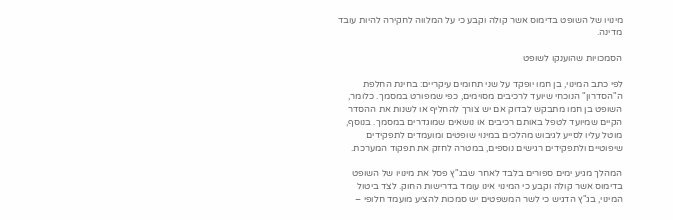מינויו של השופט בדימוס אשר קולה וקבע כי על המלווה לחקירה להיות עובד מדינה.

הסמכויות שהוענקו לשופט

לפי כתב המינוי, בן חמו יופקד על שני תחומים עיקריים: בחינת החלפת ה"הסדרון" הנוכחי שיועד לרכיבים מסוימים, כפי שמפורט במסמך. כלומר, השופט בן חמו מתבקש לבדוק אם יש צורך להחליף או לשנות את ההסדר הקיים שמיועד לטפל באותם רכיבים או נושאים שמוגדרים במסמך. בנוסף, מוטל עליו לסייע לגיבוש מהלכים במינוי שופטים ומועמדים לתפקידים שיפוטיים ולתפקידים רגישים נוספים, במטרה לחזק את תפקוד המערכת.

המהלך מגיע ימים ספורים בלבד לאחר שבג"ץ פסל את מינויו של השופט בדימוס אשר קולה וקבע כי המינוי אינו עומד בדרישות החוק. לצד ביטול המינוי, בג"ץ הדגיש כי לשר המשפטים יש סמכות להציע מועמד חלופי –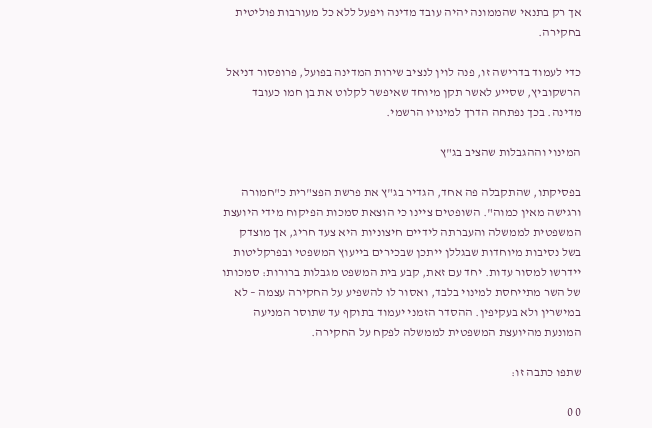אך רק בתנאי שהממונה יהיה עובד מדינה ויפעל ללא כל מעורבות פוליטית בחקירה.

כדי לעמוד בדרישה זו, פנה לוין לנציב שירות המדינה בפועל, פרופסור דניאל הרשקוביץ, שסייע לאשר תקן מיוחד שאיפשר לקלוט את בן חמו כעובד מדינה. בכך נפתחה הדרך למינויו הרשמי.

המינוי וההגבלות שהציב בג"ץ

בפסיקתו, שהתקבלה פה אחד, הגדיר בג"ץ את פרשת הפצ"רית כ"חמורה ורגישה מאין כמוה". השופטים ציינו כי הוצאת סמכות הפיקוח מידי היועצת המשפטית לממשלה והעברתה לידיים חיצוניות היא צעד חריג, אך מוצדק בשל נסיבות מיוחדות שבגללן ייתכן שבכירים בייעוץ המשפטי ובפרקליטות יידרשו למסור עדות. יחד עם זאת, קבע בית המשפט מגבלות ברורות: סמכותו של השר מתייחסת למינוי בלבד, ואסור לו להשפיע על החקירה עצמה – לא במישרין ולא בעקיפין. ההסדר הזמני יעמוד בתוקף עד שתוסר המניעה המונעת מהיועצת המשפטית לממשלה לפקח על החקירה.

שתפו כתבה זו:

0 0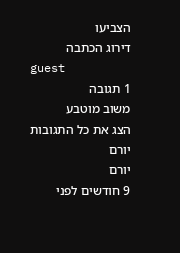הצביעו
דירוג הכתבה
guest
1 תגובה
משוב מוטבע
הצג את כל התגובות
יורם
יורם
9 חודשים לפני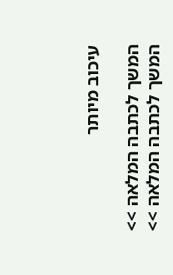עיכוב מיותר

המשך לכתבה המלאה >>
המשך לכתבה המלאה >>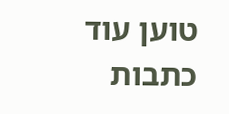טוען עוד כתבות